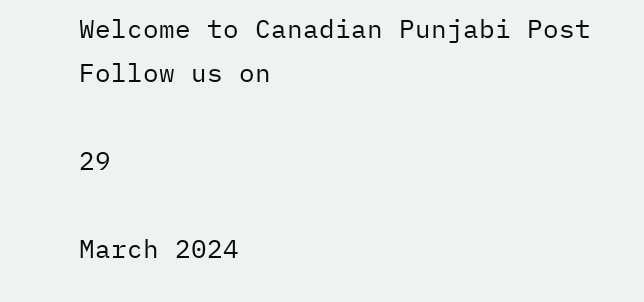Welcome to Canadian Punjabi Post
Follow us on

29

March 2024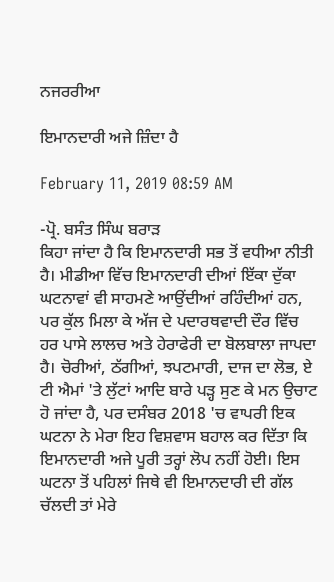ਨਜਰਰੀਆ

ਇਮਾਨਦਾਰੀ ਅਜੇ ਜ਼ਿੰਦਾ ਹੈ

February 11, 2019 08:59 AM

-ਪ੍ਰੋ. ਬਸੰਤ ਸਿੰਘ ਬਰਾੜ
ਕਿਹਾ ਜਾਂਦਾ ਹੈ ਕਿ ਇਮਾਨਦਾਰੀ ਸਭ ਤੋਂ ਵਧੀਆ ਨੀਤੀ ਹੈ। ਮੀਡੀਆ ਵਿੱਚ ਇਮਾਨਦਾਰੀ ਦੀਆਂ ਇੱਕਾ ਦੁੱਕਾ ਘਟਨਾਵਾਂ ਵੀ ਸਾਹਮਣੇ ਆਉਂਦੀਆਂ ਰਹਿੰਦੀਆਂ ਹਨ, ਪਰ ਕੁੱਲ ਮਿਲਾ ਕੇ ਅੱਜ ਦੇ ਪਦਾਰਥਵਾਦੀ ਦੌਰ ਵਿੱਚ ਹਰ ਪਾਸੇ ਲਾਲਚ ਅਤੇ ਹੇਰਾਫੇਰੀ ਦਾ ਬੋਲਬਾਲਾ ਜਾਪਦਾ ਹੈ। ਚੋਰੀਆਂ, ਠੱਗੀਆਂ, ਝਪਟਮਾਰੀ, ਦਾਜ ਦਾ ਲੋਭ, ਏ ਟੀ ਐਮਾਂ 'ਤੇ ਲੁੱਟਾਂ ਆਦਿ ਬਾਰੇ ਪੜ੍ਹ ਸੁਣ ਕੇ ਮਨ ਉਚਾਟ ਹੋ ਜਾਂਦਾ ਹੈ, ਪਰ ਦਸੰਬਰ 2018 'ਚ ਵਾਪਰੀ ਇਕ ਘਟਨਾ ਨੇ ਮੇਰਾ ਇਹ ਵਿਸ਼ਵਾਸ ਬਹਾਲ ਕਰ ਦਿੱਤਾ ਕਿ ਇਮਾਨਦਾਰੀ ਅਜੇ ਪੂਰੀ ਤਰ੍ਹਾਂ ਲੋਪ ਨਹੀਂ ਹੋਈ। ਇਸ ਘਟਨਾ ਤੋਂ ਪਹਿਲਾਂ ਜਿਥੇ ਵੀ ਇਮਾਨਦਾਰੀ ਦੀ ਗੱਲ ਚੱਲਦੀ ਤਾਂ ਮੇਰੇ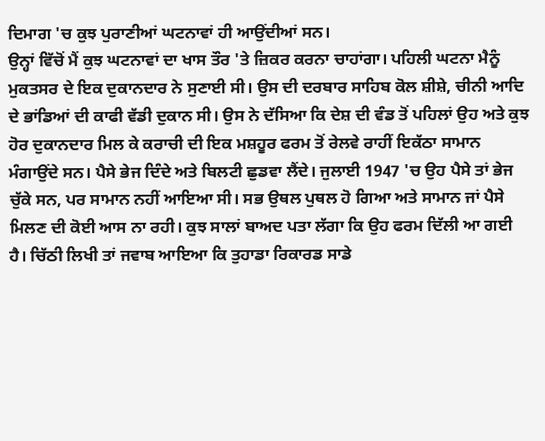ਦਿਮਾਗ 'ਚ ਕੁਝ ਪੁਰਾਣੀਆਂ ਘਟਨਾਵਾਂ ਹੀ ਆਉਂਦੀਆਂ ਸਨ।
ਉਨ੍ਹਾਂ ਵਿੱਚੋਂ ਮੈਂ ਕੁਝ ਘਟਨਾਵਾਂ ਦਾ ਖਾਸ ਤੌਰ 'ਤੇ ਜ਼ਿਕਰ ਕਰਨਾ ਚਾਹਾਂਗਾ। ਪਹਿਲੀ ਘਟਨਾ ਮੈਨੂੰ ਮੁਕਤਸਰ ਦੇ ਇਕ ਦੁਕਾਨਦਾਰ ਨੇ ਸੁਣਾਈ ਸੀ। ਉਸ ਦੀ ਦਰਬਾਰ ਸਾਹਿਬ ਕੋਲ ਸ਼ੀਸ਼ੇ, ਚੀਨੀ ਆਦਿ ਦੇ ਭਾਂਡਿਆਂ ਦੀ ਕਾਫੀ ਵੱਡੀ ਦੁਕਾਨ ਸੀ। ਉਸ ਨੇ ਦੱਸਿਆ ਕਿ ਦੇਸ਼ ਦੀ ਵੰਡ ਤੋਂ ਪਹਿਲਾਂ ਉਹ ਅਤੇ ਕੁਝ ਹੋਰ ਦੁਕਾਨਦਾਰ ਮਿਲ ਕੇ ਕਰਾਚੀ ਦੀ ਇਕ ਮਸ਼ਹੂਰ ਫਰਮ ਤੋਂ ਰੇਲਵੇ ਰਾਹੀਂ ਇਕੱਠਾ ਸਾਮਾਨ ਮੰਗਾਉਂਦੇ ਸਨ। ਪੈਸੇ ਭੇਜ ਦਿੰਦੇ ਅਤੇ ਬਿਲਟੀ ਛੁਡਵਾ ਲੈਂਦੇ। ਜੁਲਾਈ 1947 'ਚ ਉਹ ਪੈਸੇ ਤਾਂ ਭੇਜ ਚੁੱਕੇ ਸਨ, ਪਰ ਸਾਮਾਨ ਨਹੀਂ ਆਇਆ ਸੀ। ਸਭ ਉਥਲ ਪੁਥਲ ਹੋ ਗਿਆ ਅਤੇ ਸਾਮਾਨ ਜਾਂ ਪੈਸੇ ਮਿਲਣ ਦੀ ਕੋਈ ਆਸ ਨਾ ਰਹੀ। ਕੁਝ ਸਾਲਾਂ ਬਾਅਦ ਪਤਾ ਲੱਗਾ ਕਿ ਉਹ ਫਰਮ ਦਿੱਲੀ ਆ ਗਈ ਹੈ। ਚਿੱਠੀ ਲਿਖੀ ਤਾਂ ਜਵਾਬ ਆਇਆ ਕਿ ਤੁਹਾਡਾ ਰਿਕਾਰਡ ਸਾਡੇ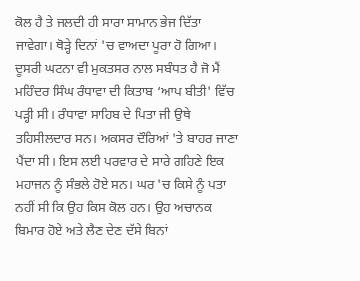ਕੋਲ ਹੈ ਤੇ ਜਲਦੀ ਹੀ ਸਾਰਾ ਸਾਮਾਨ ਭੇਜ ਦਿੱਤਾ ਜਾਵੇਗਾ। ਥੋੜ੍ਹੇ ਦਿਨਾਂ 'ਚ ਵਾਅਦਾ ਪੂਰਾ ਹੋ ਗਿਆ। ਦੂਸਰੀ ਘਟਨਾ ਵੀ ਮੁਕਤਸਰ ਨਾਲ ਸਬੰਧਤ ਹੈ ਜੋ ਮੈਂ ਮਹਿੰਦਰ ਸਿੰਘ ਰੰਧਾਵਾ ਦੀ ਕਿਤਾਬ ‘ਆਪ ਬੀਤੀ' ਵਿੱਚ ਪੜ੍ਹੀ ਸੀ। ਰੰਧਾਵਾ ਸਾਹਿਬ ਦੇ ਪਿਤਾ ਜੀ ਉਥੇ ਤਹਿਸੀਲਦਾਰ ਸਨ। ਅਕਸਰ ਦੌਰਿਆਂ 'ਤੇ ਬਾਹਰ ਜਾਣਾ ਪੈਂਦਾ ਸੀ। ਇਸ ਲਈ ਪਰਵਾਰ ਦੇ ਸਾਰੇ ਗਹਿਣੇ ਇਕ ਮਹਾਜਨ ਨੂੰ ਸੰਭਲੇ ਹੋਏ ਸਨ। ਘਰ 'ਚ ਕਿਸੇ ਨੂੰ ਪਤਾ ਨਹੀਂ ਸੀ ਕਿ ਉਹ ਕਿਸ ਕੋਲ ਹਨ। ਉਹ ਅਚਾਨਕ ਬਿਮਾਰ ਹੋਏ ਅਤੇ ਲੈਣ ਦੇਣ ਦੱਸੇ ਬਿਨਾਂ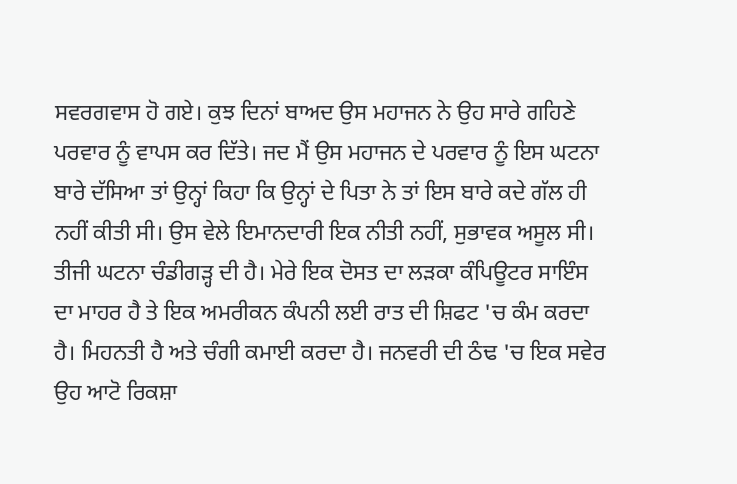ਸਵਰਗਵਾਸ ਹੋ ਗਏ। ਕੁਝ ਦਿਨਾਂ ਬਾਅਦ ਉਸ ਮਹਾਜਨ ਨੇ ਉਹ ਸਾਰੇ ਗਹਿਣੇ ਪਰਵਾਰ ਨੂੰ ਵਾਪਸ ਕਰ ਦਿੱਤੇ। ਜਦ ਮੈਂ ਉਸ ਮਹਾਜਨ ਦੇ ਪਰਵਾਰ ਨੂੰ ਇਸ ਘਟਨਾ ਬਾਰੇ ਦੱਸਿਆ ਤਾਂ ਉਨ੍ਹਾਂ ਕਿਹਾ ਕਿ ਉਨ੍ਹਾਂ ਦੇ ਪਿਤਾ ਨੇ ਤਾਂ ਇਸ ਬਾਰੇ ਕਦੇ ਗੱਲ ਹੀ ਨਹੀਂ ਕੀਤੀ ਸੀ। ਉਸ ਵੇਲੇ ਇਮਾਨਦਾਰੀ ਇਕ ਨੀਤੀ ਨਹੀਂ, ਸੁਭਾਵਕ ਅਸੂਲ ਸੀ। ਤੀਜੀ ਘਟਨਾ ਚੰਡੀਗੜ੍ਹ ਦੀ ਹੈ। ਮੇਰੇ ਇਕ ਦੋਸਤ ਦਾ ਲੜਕਾ ਕੰਪਿਊਟਰ ਸਾਇੰਸ ਦਾ ਮਾਹਰ ਹੈ ਤੇ ਇਕ ਅਮਰੀਕਨ ਕੰਪਨੀ ਲਈ ਰਾਤ ਦੀ ਸ਼ਿਫਟ 'ਚ ਕੰਮ ਕਰਦਾ ਹੈ। ਮਿਹਨਤੀ ਹੈ ਅਤੇ ਚੰਗੀ ਕਮਾਈ ਕਰਦਾ ਹੈ। ਜਨਵਰੀ ਦੀ ਠੰਢ 'ਚ ਇਕ ਸਵੇਰ ਉਹ ਆਟੋ ਰਿਕਸ਼ਾ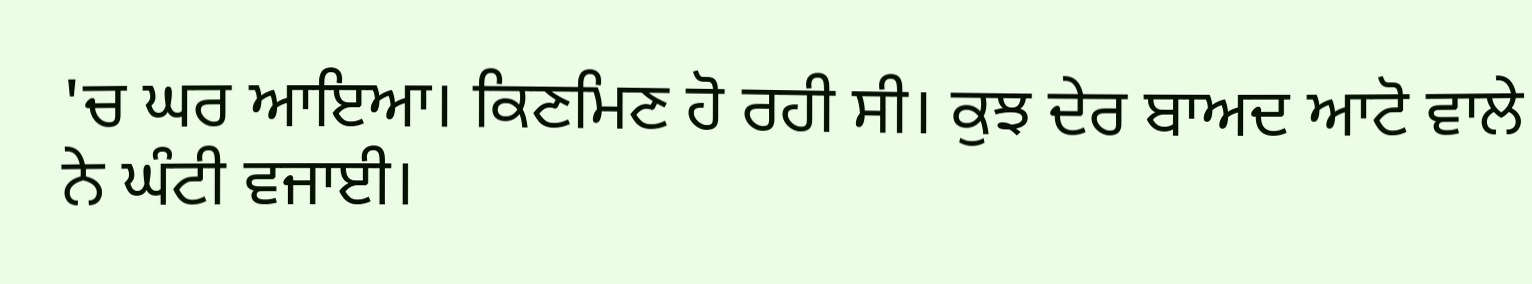'ਚ ਘਰ ਆਇਆ। ਕਿਣਮਿਣ ਹੋ ਰਹੀ ਸੀ। ਕੁਝ ਦੇਰ ਬਾਅਦ ਆਟੋ ਵਾਲੇ ਨੇ ਘੰਟੀ ਵਜਾਈ।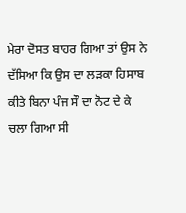ਮੇਰਾ ਦੋਸਤ ਬਾਹਰ ਗਿਆ ਤਾਂ ਉਸ ਨੇ ਦੱਸਿਆ ਕਿ ਉਸ ਦਾ ਲੜਕਾ ਹਿਸਾਬ ਕੀਤੇ ਬਿਨਾ ਪੰਜ ਸੌ ਦਾ ਨੋਟ ਦੇ ਕੇ ਚਲਾ ਗਿਆ ਸੀ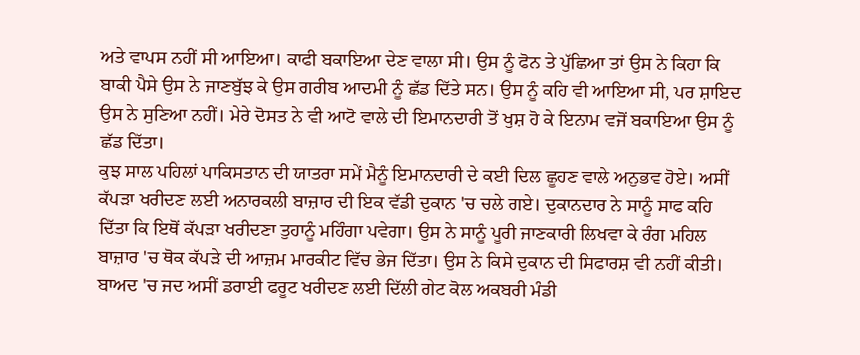ਅਤੇ ਵਾਪਸ ਨਹੀਂ ਸੀ ਆਇਆ। ਕਾਫੀ ਬਕਾਇਆ ਦੇਣ ਵਾਲਾ ਸੀ। ਉਸ ਨੂੰ ਫੋਨ ਤੇ ਪੁੱਛਿਆ ਤਾਂ ਉਸ ਨੇ ਕਿਹਾ ਕਿ ਬਾਕੀ ਪੈਸੇ ਉਸ ਨੇ ਜਾਣਬੁੱਝ ਕੇ ਉਸ ਗਰੀਬ ਆਦਮੀ ਨੂੰ ਛੱਡ ਦਿੱਤੇ ਸਨ। ਉਸ ਨੂੰ ਕਹਿ ਵੀ ਆਇਆ ਸੀ, ਪਰ ਸ਼ਾਇਦ ਉਸ ਨੇ ਸੁਣਿਆ ਨਹੀਂ। ਮੇਰੇ ਦੋਸਤ ਨੇ ਵੀ ਆਟੋ ਵਾਲੇ ਦੀ ਇਮਾਨਦਾਰੀ ਤੋਂ ਖੁਸ਼ ਹੋ ਕੇ ਇਨਾਮ ਵਜੋਂ ਬਕਾਇਆ ਉਸ ਨੂੰ ਛੱਡ ਦਿੱਤਾ।
ਕੁਝ ਸਾਲ ਪਹਿਲਾਂ ਪਾਕਿਸਤਾਨ ਦੀ ਯਾਤਰਾ ਸਮੇਂ ਮੈਨੂੰ ਇਮਾਨਦਾਰੀ ਦੇ ਕਈ ਦਿਲ ਛੂਹਣ ਵਾਲੇ ਅਨੁਭਵ ਹੋਏ। ਅਸੀਂ ਕੱਪੜਾ ਖਰੀਦਣ ਲਈ ਅਨਾਰਕਲੀ ਬਾਜ਼ਾਰ ਦੀ ਇਕ ਵੱਡੀ ਦੁਕਾਨ 'ਚ ਚਲੇ ਗਏ। ਦੁਕਾਨਦਾਰ ਨੇ ਸਾਨੂੰ ਸਾਫ ਕਹਿ ਦਿੱਤਾ ਕਿ ਇਥੋਂ ਕੱਪੜਾ ਖਰੀਦਣਾ ਤੁਹਾਨੂੰ ਮਹਿੰਗਾ ਪਵੇਗਾ। ਉਸ ਨੇ ਸਾਨੂੰ ਪੂਰੀ ਜਾਣਕਾਰੀ ਲਿਖਵਾ ਕੇ ਰੰਗ ਮਹਿਲ ਬਾਜ਼ਾਰ 'ਚ ਥੋਕ ਕੱਪੜੇ ਦੀ ਆਜ਼ਮ ਮਾਰਕੀਟ ਵਿੱਚ ਭੇਜ ਦਿੱਤਾ। ਉਸ ਨੇ ਕਿਸੇ ਦੁਕਾਨ ਦੀ ਸਿਫਾਰਸ਼ ਵੀ ਨਹੀਂ ਕੀਤੀ। ਬਾਅਦ 'ਚ ਜਦ ਅਸੀਂ ਡਰਾਈ ਫਰੂਟ ਖਰੀਦਣ ਲਈ ਦਿੱਲੀ ਗੇਟ ਕੋਲ ਅਕਬਰੀ ਮੰਡੀ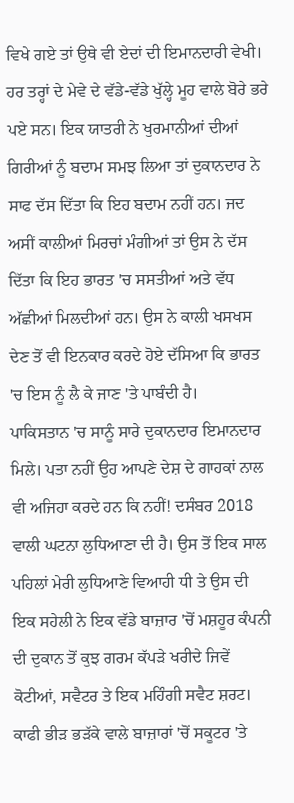ਵਿਖੇ ਗਏ ਤਾਂ ਉਥੇ ਵੀ ਏਦਾਂ ਦੀ ਇਮਾਨਦਾਰੀ ਵੇਖੀ। ਹਰ ਤਰ੍ਹਾਂ ਦੇ ਮੇਵੇ ਦੇ ਵੱਡੇ-ਵੱਡੇ ਖੁੱਲ੍ਹੇ ਮੂਹ ਵਾਲੇ ਬੋਰੇ ਭਰੇ ਪਏ ਸਨ। ਇਕ ਯਾਤਰੀ ਨੇ ਖੁਰਮਾਨੀਆਂ ਦੀਆਂ ਗਿਰੀਆਂ ਨੂੰ ਬਦਾਮ ਸਮਝ ਲਿਆ ਤਾਂ ਦੁਕਾਨਦਾਰ ਨੇ ਸਾਫ ਦੱਸ ਦਿੱਤਾ ਕਿ ਇਹ ਬਦਾਮ ਨਹੀਂ ਹਨ। ਜਦ ਅਸੀਂ ਕਾਲੀਆਂ ਮਿਰਚਾਂ ਮੰਗੀਆਂ ਤਾਂ ਉਸ ਨੇ ਦੱਸ ਦਿੱਤਾ ਕਿ ਇਹ ਭਾਰਤ 'ਚ ਸਸਤੀਆਂ ਅਤੇ ਵੱਧ ਅੱਛੀਆਂ ਮਿਲਦੀਆਂ ਹਨ। ਉਸ ਨੇ ਕਾਲੀ ਖਸਖਸ ਦੇਣ ਤੋਂ ਵੀ ਇਨਕਾਰ ਕਰਦੇ ਹੋਏ ਦੱਸਿਆ ਕਿ ਭਾਰਤ 'ਚ ਇਸ ਨੂੰ ਲੈ ਕੇ ਜਾਣ 'ਤੇ ਪਾਬੰਦੀ ਹੈ।
ਪਾਕਿਸਤਾਨ 'ਚ ਸਾਨੂੰ ਸਾਰੇ ਦੁਕਾਨਦਾਰ ਇਮਾਨਦਾਰ ਮਿਲੇ। ਪਤਾ ਨਹੀਂ ਉਹ ਆਪਣੇ ਦੇਸ਼ ਦੇ ਗਾਹਕਾਂ ਨਾਲ ਵੀ ਅਜਿਹਾ ਕਰਦੇ ਹਨ ਕਿ ਨਹੀਂ! ਦਸੰਬਰ 2018 ਵਾਲੀ ਘਟਨਾ ਲੁਧਿਆਣਾ ਦੀ ਹੈ। ਉਸ ਤੋਂ ਇਕ ਸਾਲ ਪਹਿਲਾਂ ਮੇਰੀ ਲੁਧਿਆਣੇ ਵਿਆਹੀ ਧੀ ਤੇ ਉਸ ਦੀ ਇਕ ਸਹੇਲੀ ਨੇ ਇਕ ਵੱਡੇ ਬਾਜ਼ਾਰ 'ਚੋਂ ਮਸ਼ਹੂਰ ਕੰਪਨੀ ਦੀ ਦੁਕਾਨ ਤੋਂ ਕੁਝ ਗਰਮ ਕੱਪੜੇ ਖਰੀਦੇ ਜਿਵੇਂ ਕੋਟੀਆਂ, ਸਵੈਟਰ ਤੇ ਇਕ ਮਹਿੰਗੀ ਸਵੈਟ ਸ਼ਰਟ। ਕਾਫੀ ਭੀੜ ਭੜੱਕੇ ਵਾਲੇ ਬਾਜ਼ਾਰਾਂ 'ਚੋਂ ਸਕੂਟਰ 'ਤੇ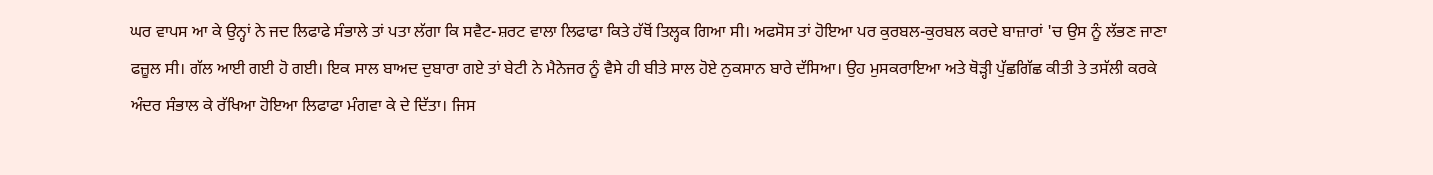ਘਰ ਵਾਪਸ ਆ ਕੇ ਉਨ੍ਹਾਂ ਨੇ ਜਦ ਲਿਫਾਫੇ ਸੰਭਾਲੇ ਤਾਂ ਪਤਾ ਲੱਗਾ ਕਿ ਸਵੈਟ-ਸ਼ਰਟ ਵਾਲਾ ਲਿਫਾਫਾ ਕਿਤੇ ਹੱਥੋਂ ਤਿਲ੍ਹਕ ਗਿਆ ਸੀ। ਅਫਸੋਸ ਤਾਂ ਹੋਇਆ ਪਰ ਕੁਰਬਲ-ਕੁਰਬਲ ਕਰਦੇ ਬਾਜ਼ਾਰਾਂ 'ਚ ਉਸ ਨੂੰ ਲੱਭਣ ਜਾਣਾ ਫਜ਼ੂਲ ਸੀ। ਗੱਲ ਆਈ ਗਈ ਹੋ ਗਈ। ਇਕ ਸਾਲ ਬਾਅਦ ਦੁਬਾਰਾ ਗਏ ਤਾਂ ਬੇਟੀ ਨੇ ਮੈਨੇਜਰ ਨੂੰ ਵੈਸੇ ਹੀ ਬੀਤੇ ਸਾਲ ਹੋਏ ਨੁਕਸਾਨ ਬਾਰੇ ਦੱਸਿਆ। ਉਹ ਮੁਸਕਰਾਇਆ ਅਤੇ ਥੋੜ੍ਹੀ ਪੁੱਛਗਿੱਛ ਕੀਤੀ ਤੇ ਤਸੱਲੀ ਕਰਕੇ ਅੰਦਰ ਸੰਭਾਲ ਕੇ ਰੱਖਿਆ ਹੋਇਆ ਲਿਫਾਫਾ ਮੰਗਵਾ ਕੇ ਦੇ ਦਿੱਤਾ। ਜਿਸ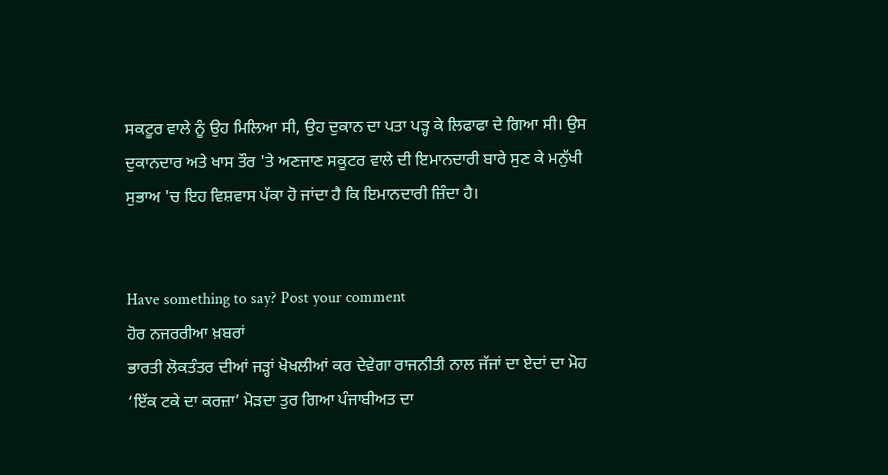ਸਕਟੂਰ ਵਾਲੇ ਨੂੰ ਉਹ ਮਿਲਿਆ ਸੀ, ਉਹ ਦੁਕਾਨ ਦਾ ਪਤਾ ਪੜ੍ਹ ਕੇ ਲਿਫਾਫਾ ਦੇ ਗਿਆ ਸੀ। ਉਸ ਦੁਕਾਨਦਾਰ ਅਤੇ ਖਾਸ ਤੌਰ 'ਤੇ ਅਣਜਾਣ ਸਕੂਟਰ ਵਾਲੇ ਦੀ ਇਮਾਨਦਾਰੀ ਬਾਰੇ ਸੁਣ ਕੇ ਮਨੁੱਖੀ ਸੁਭਾਅ 'ਚ ਇਹ ਵਿਸ਼ਵਾਸ ਪੱਕਾ ਹੋ ਜਾਂਦਾ ਹੈ ਕਿ ਇਮਾਨਦਾਰੀ ਜ਼ਿੰਦਾ ਹੈ।


Have something to say? Post your comment
ਹੋਰ ਨਜਰਰੀਆ ਖ਼ਬਰਾਂ
ਭਾਰਤੀ ਲੋਕਤੰਤਰ ਦੀਆਂ ਜੜ੍ਹਾਂ ਖੋਖਲੀਆਂ ਕਰ ਦੇਵੇਗਾ ਰਾਜਨੀਤੀ ਨਾਲ ਜੱਜਾਂ ਦਾ ਏਦਾਂ ਦਾ ਮੋਹ ‘ਇੱਕ ਟਕੇ ਦਾ ਕਰਜ਼ਾ’ ਮੋੜਦਾ ਤੁਰ ਗਿਆ ਪੰਜਾਬੀਅਤ ਦਾ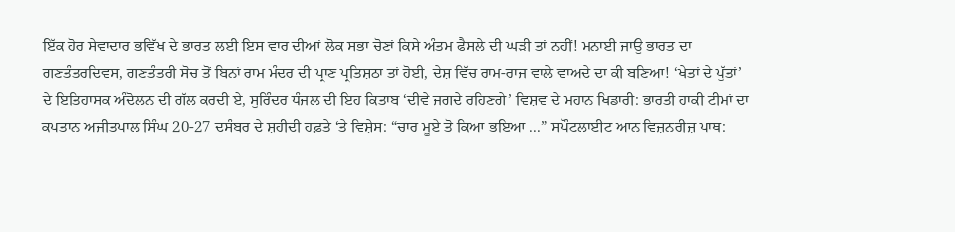ਇੱਕ ਹੋਰ ਸੇਵਾਦਾਰ ਭਵਿੱਖ ਦੇ ਭਾਰਤ ਲਈ ਇਸ ਵਾਰ ਦੀਆਂ ਲੋਕ ਸਭਾ ਚੋਣਾਂ ਕਿਸੇ ਅੰਤਮ ਫੈਸਲੇ ਦੀ ਘੜੀ ਤਾਂ ਨਹੀਂ! ਮਨਾਈ ਜਾਉ ਭਾਰਤ ਦਾ ਗਣਤੰਤਰਦਿਵਸ, ਗਣਤੰਤਰੀ ਸੋਚ ਤੋਂ ਬਿਨਾਂ ਰਾਮ ਮੰਦਰ ਦੀ ਪ੍ਰਾਣ ਪ੍ਰਤਿਸ਼ਠਾ ਤਾਂ ਹੋਈ, ਦੇਸ਼ ਵਿੱਚ ਰਾਮ-ਰਾਜ ਵਾਲੇ ਵਾਅਦੇ ਦਾ ਕੀ ਬਣਿਆ! ‘ਖੇਤਾਂ ਦੇ ਪੁੱਤਾਂ’ ਦੇ ਇਤਿਹਾਸਕ ਅੰਦੋਲਨ ਦੀ ਗੱਲ ਕਰਦੀ ਏ, ਸੁਰਿੰਦਰ ਧੰਜਲ ਦੀ ਇਹ ਕਿਤਾਬ ‘ਦੀਵੇ ਜਗਦੇ ਰਹਿਣਗੇ’ ਵਿਸ਼ਵ ਦੇ ਮਹਾਨ ਖਿਡਾਰੀ: ਭਾਰਤੀ ਹਾਕੀ ਟੀਮਾਂ ਦਾ ਕਪਤਾਨ ਅਜੀਤਪਾਲ ਸਿੰਘ 20-27 ਦਸੰਬਰ ਦੇ ਸ਼ਹੀਦੀ ਹਫ਼ਤੇ ‘ਤੇ ਵਿਸ਼ੇਸ: “ਚਾਰ ਮੂਏ ਤੋ ਕਿਆ ਭਇਆ ...” ਸਪੌਟਲਾਈਟ ਆਨ ਵਿਜ਼ਨਰੀਜ਼ ਪਾਥ: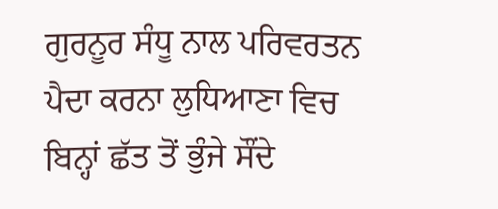ਗੁਰਨੂਰ ਸੰਧੂ ਨਾਲ ਪਰਿਵਰਤਨ ਪੈਦਾ ਕਰਨਾ ਲੁਧਿਆਣਾ ਵਿਚ ਬਿਨ੍ਹਾਂ ਛੱਤ ਤੋਂ ਭੁੰਜੇ ਸੌਂਦੇ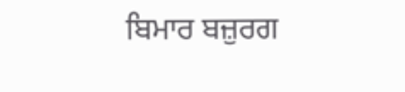ਬਿਮਾਰ ਬਜ਼ੁਰਗ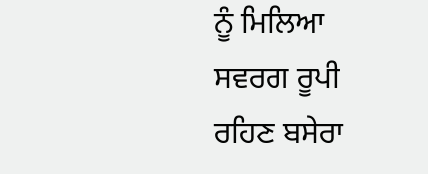ਨੂੰ ਮਿਲਿਆ ਸਵਰਗ ਰੂਪੀ ਰਹਿਣ ਬਸੇਰਾ